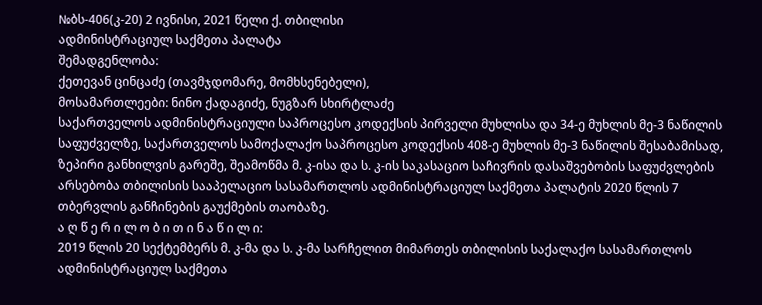№ბს-406(კ-20) 2 ივნისი, 2021 წელი ქ. თბილისი
ადმინისტრაციულ საქმეთა პალატა
შემადგენლობა:
ქეთევან ცინცაძე (თავმჯდომარე, მომხსენებელი),
მოსამართლეები: ნინო ქადაგიძე, ნუგზარ სხირტლაძე
საქართველოს ადმინისტრაციული საპროცესო კოდექსის პირველი მუხლისა და 34-ე მუხლის მე-3 ნაწილის საფუძველზე, საქართველოს სამოქალაქო საპროცესო კოდექსის 408-ე მუხლის მე-3 ნაწილის შესაბამისად, ზეპირი განხილვის გარეშე, შეამოწმა მ. კ-ისა და ს. კ-ის საკასაციო საჩივრის დასაშვებობის საფუძვლების არსებობა თბილისის სააპელაციო სასამართლოს ადმინისტრაციულ საქმეთა პალატის 2020 წლის 7 თბერვლის განჩინების გაუქმების თაობაზე.
ა ღ წ ე რ ი ლ ო ბ ი თ ი ნ ა წ ი ლ ი:
2019 წლის 20 სექტემბერს მ. კ-მა და ს. კ-მა სარჩელით მიმართეს თბილისის საქალაქო სასამართლოს ადმინისტრაციულ საქმეთა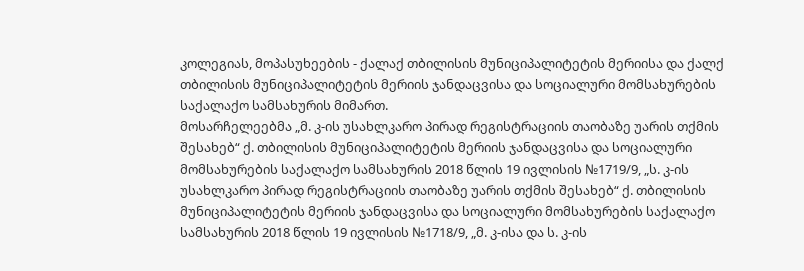კოლეგიას, მოპასუხეების - ქალაქ თბილისის მუნიციპალიტეტის მერიისა და ქალქ თბილისის მუნიციპალიტეტის მერიის ჯანდაცვისა და სოციალური მომსახურების საქალაქო სამსახურის მიმართ.
მოსარჩელეებმა „მ. კ-ის უსახლკარო პირად რეგისტრაციის თაობაზე უარის თქმის შესახებ“ ქ. თბილისის მუნიციპალიტეტის მერიის ჯანდაცვისა და სოციალური მომსახურების საქალაქო სამსახურის 2018 წლის 19 ივლისის №1719/9, „ს. კ-ის უსახლკარო პირად რეგისტრაციის თაობაზე უარის თქმის შესახებ“ ქ. თბილისის მუნიციპალიტეტის მერიის ჯანდაცვისა და სოციალური მომსახურების საქალაქო სამსახურის 2018 წლის 19 ივლისის №1718/9, „მ. კ-ისა და ს. კ-ის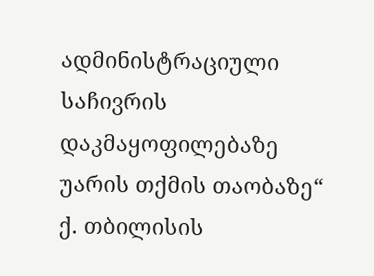ადმინისტრაციული საჩივრის დაკმაყოფილებაზე უარის თქმის თაობაზე“ ქ. თბილისის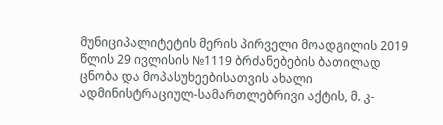მუნიციპალიტეტის მერის პირველი მოადგილის 2019 წლის 29 ივლისის №1119 ბრძანებების ბათილად ცნობა და მოპასუხეებისათვის ახალი ადმინისტრაციულ-სამართლებრივი აქტის, მ. კ-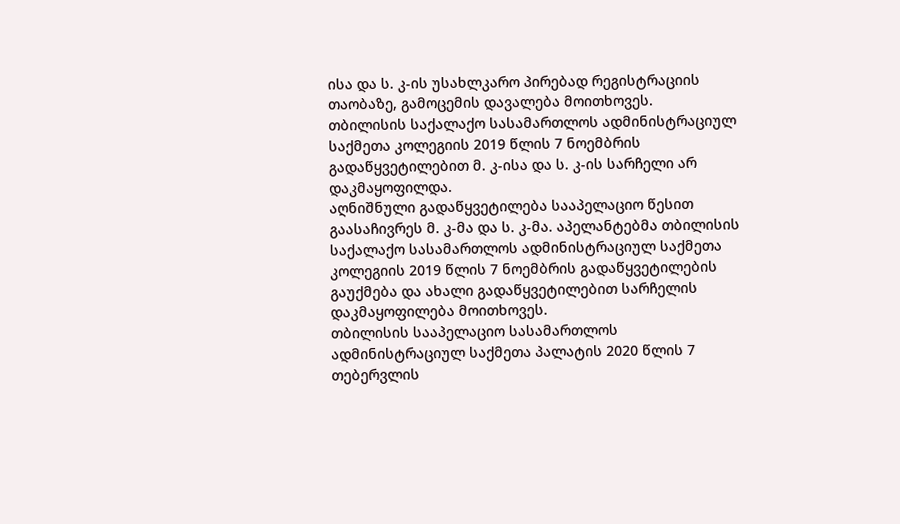ისა და ს. კ-ის უსახლკარო პირებად რეგისტრაციის თაობაზე, გამოცემის დავალება მოითხოვეს.
თბილისის საქალაქო სასამართლოს ადმინისტრაციულ საქმეთა კოლეგიის 2019 წლის 7 ნოემბრის გადაწყვეტილებით მ. კ-ისა და ს. კ-ის სარჩელი არ დაკმაყოფილდა.
აღნიშნული გადაწყვეტილება სააპელაციო წესით გაასაჩივრეს მ. კ-მა და ს. კ-მა. აპელანტებმა თბილისის საქალაქო სასამართლოს ადმინისტრაციულ საქმეთა კოლეგიის 2019 წლის 7 ნოემბრის გადაწყვეტილების გაუქმება და ახალი გადაწყვეტილებით სარჩელის დაკმაყოფილება მოითხოვეს.
თბილისის სააპელაციო სასამართლოს ადმინისტრაციულ საქმეთა პალატის 2020 წლის 7 თებერვლის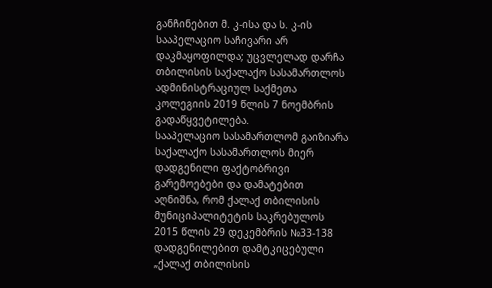განჩინებით მ. კ-ისა და ს. კ-ის სააპელაციო საჩივარი არ დაკმაყოფილდა; უცვლელად დარჩა თბილისის საქალაქო სასამართლოს ადმინისტრაციულ საქმეთა კოლეგიის 2019 წლის 7 ნოემბრის გადაწყვეტილება.
სააპელაციო სასამართლომ გაიზიარა საქალაქო სასამართლოს მიერ დადგენილი ფაქტობრივი გარემოებები და დამატებით აღნიშნა, რომ ქალაქ თბილისის მუნიციპალიტეტის საკრებულოს 2015 წლის 29 დეკემბრის №33-138 დადგენილებით დამტკიცებული „ქალაქ თბილისის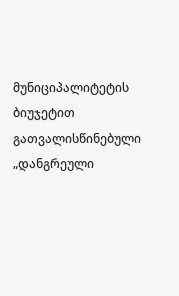მუნიციპალიტეტის ბიუჯეტით გათვალისწინებული „დანგრეული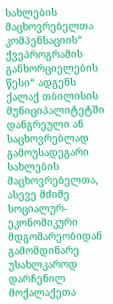სახლების მაცხოვრებელთა კომპენსაციის“ ქვეპროგრამის განხორციელების წესი“ ადგენს ქალაქ თბილისის მუნიციპალიტეტში დანგრეული ან საცხოვრებლად გამოუსადეგარი სახლების მაცხოვრებელთა, ასევე მძიმე სოციალურ-ეკონომიკური მდგომარეობიდან გამომდინარე უსახლკაროდ დარჩენილ მოქალაქეთა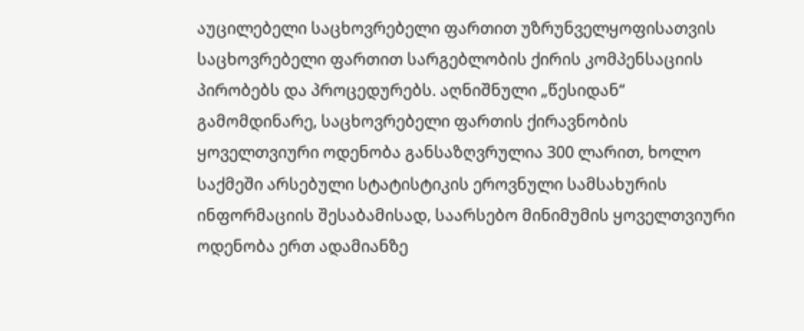აუცილებელი საცხოვრებელი ფართით უზრუნველყოფისათვის საცხოვრებელი ფართით სარგებლობის ქირის კომპენსაციის პირობებს და პროცედურებს. აღნიშნული „წესიდან“ გამომდინარე, საცხოვრებელი ფართის ქირავნობის ყოველთვიური ოდენობა განსაზღვრულია 300 ლარით, ხოლო საქმეში არსებული სტატისტიკის ეროვნული სამსახურის ინფორმაციის შესაბამისად, საარსებო მინიმუმის ყოველთვიური ოდენობა ერთ ადამიანზე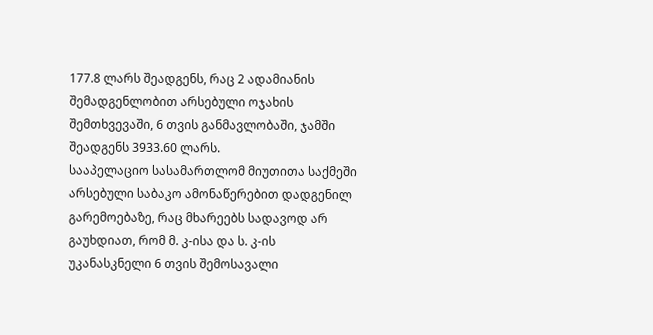177.8 ლარს შეადგენს, რაც 2 ადამიანის შემადგენლობით არსებული ოჯახის შემთხვევაში, 6 თვის განმავლობაში, ჯამში შეადგენს 3933.60 ლარს.
სააპელაციო სასამართლომ მიუთითა საქმეში არსებული საბაკო ამონაწერებით დადგენილ გარემოებაზე, რაც მხარეებს სადავოდ არ გაუხდიათ, რომ მ. კ-ისა და ს. კ-ის უკანასკნელი 6 თვის შემოსავალი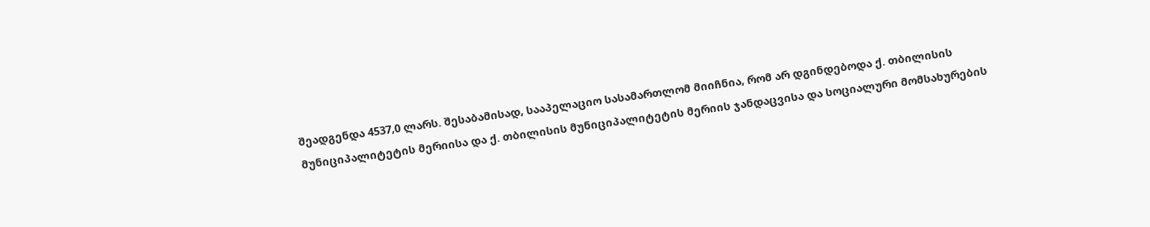შეადგენდა 4537,0 ლარს. შესაბამისად, სააპელაციო სასამართლომ მიიჩნია, რომ არ დგინდებოდა ქ. თბილისის მუნიციპალიტეტის მერიისა და ქ. თბილისის მუნიციპალიტეტის მერიის ჯანდაცვისა და სოციალური მომსახურების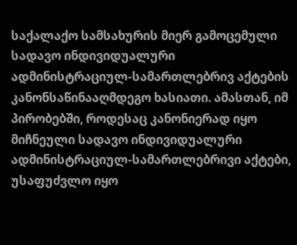საქალაქო სამსახურის მიერ გამოცემული სადავო ინდივიდუალური ადმინისტრაციულ-სამართლებრივ აქტების კანონსაწინააღმდეგო ხასიათი. ამასთან, იმ პირობებში, როდესაც კანონიერად იყო მიჩნეული სადავო ინდივიდუალური ადმინისტრაციულ-სამართლებრივი აქტები, უსაფუძვლო იყო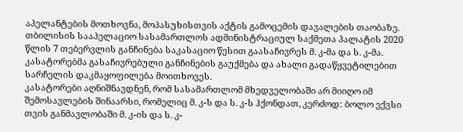აპელანტების მოთხოვნა, მოპასუხისთვის აქტის გამოცემის დავალების თაობაზე.
თბილისის სააპელაციო სასამართლოს ადმინისტრაციულ საქმეთა პალატის 2020 წლის 7 თებერვლის განჩინება საკასაციო წესით გაასაჩივრეს მ. კ-მა და ს. კ-მა. კასატორებმა გასაჩივრებული განჩინების გაუქმება და ახალი გადაწყვეტილებით სარჩელის დაკმაყოფილება მოითხოვეს.
კასატორები აღნიშნავდნენ, რომ სასამართლომ მხედველობაში არ მიიღო იმ შემოსავლების შინაარსი, რომელიც მ. კ-ს და ს. კ-ს ჰქონდათ, კერძოდ: ბოლო ექვსი თვის განმავლობაში მ. კ-ის და ს. კ-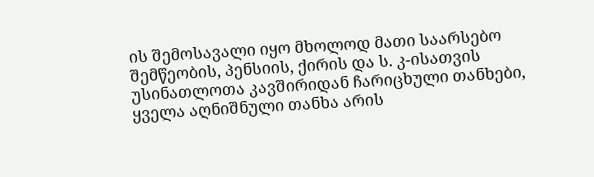ის შემოსავალი იყო მხოლოდ მათი საარსებო შემწეობის, პენსიის, ქირის და ს. კ-ისათვის უსინათლოთა კავშირიდან ჩარიცხული თანხები, ყველა აღნიშნული თანხა არის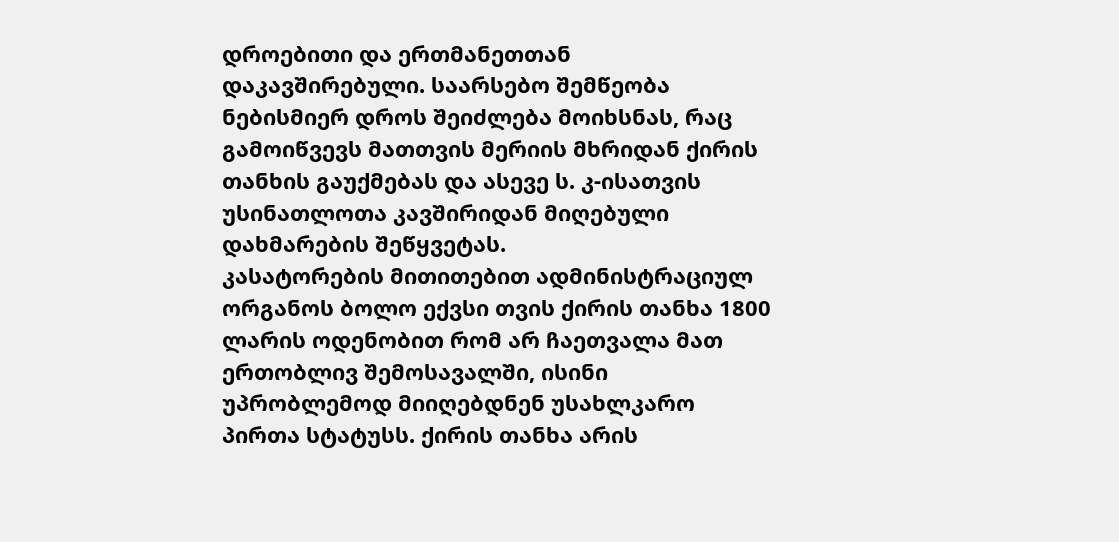დროებითი და ერთმანეთთან დაკავშირებული. საარსებო შემწეობა ნებისმიერ დროს შეიძლება მოიხსნას, რაც გამოიწვევს მათთვის მერიის მხრიდან ქირის თანხის გაუქმებას და ასევე ს. კ-ისათვის უსინათლოთა კავშირიდან მიღებული დახმარების შეწყვეტას.
კასატორების მითითებით ადმინისტრაციულ ორგანოს ბოლო ექვსი თვის ქირის თანხა 1800 ლარის ოდენობით რომ არ ჩაეთვალა მათ ერთობლივ შემოსავალში, ისინი უპრობლემოდ მიიღებდნენ უსახლკარო პირთა სტატუსს. ქირის თანხა არის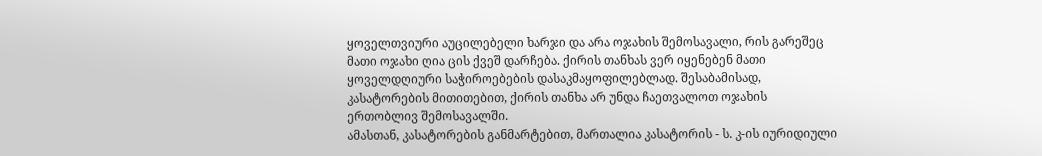ყოველთვიური აუცილებელი ხარჯი და არა ოჯახის შემოსავალი, რის გარეშეც მათი ოჯახი ღია ცის ქვეშ დარჩება. ქირის თანხას ვერ იყენებენ მათი ყოველდღიური საჭიროებების დასაკმაყოფილებლად. შესაბამისად, კასატორების მითითებით, ქირის თანხა არ უნდა ჩაეთვალოთ ოჯახის ერთობლივ შემოსავალში.
ამასთან, კასატორების განმარტებით, მართალია კასატორის - ს. კ-ის იურიდიული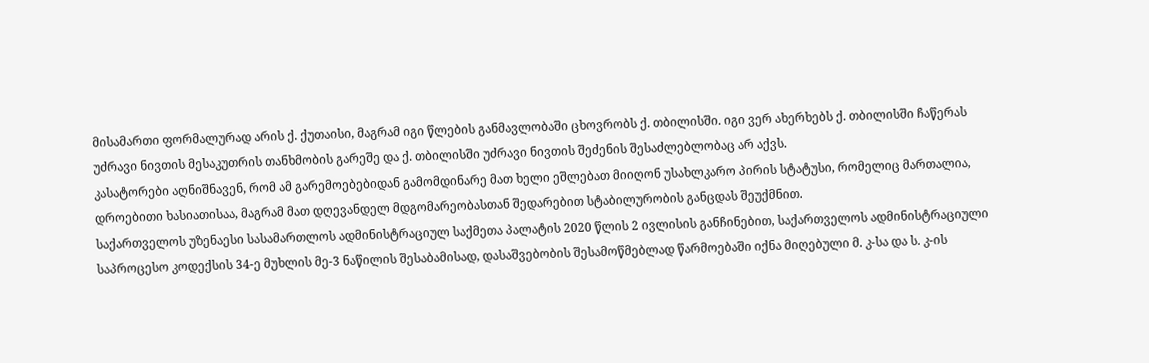მისამართი ფორმალურად არის ქ. ქუთაისი, მაგრამ იგი წლების განმავლობაში ცხოვრობს ქ. თბილისში. იგი ვერ ახერხებს ქ. თბილისში ჩაწერას უძრავი ნივთის მესაკუთრის თანხმობის გარეშე და ქ. თბილისში უძრავი ნივთის შეძენის შესაძლებლობაც არ აქვს.
კასატორები აღნიშნავენ, რომ ამ გარემოებებიდან გამომდინარე მათ ხელი ეშლებათ მიიღონ უსახლკარო პირის სტატუსი, რომელიც მართალია, დროებითი ხასიათისაა, მაგრამ მათ დღევანდელ მდგომარეობასთან შედარებით სტაბილურობის განცდას შეუქმნით.
საქართველოს უზენაესი სასამართლოს ადმინისტრაციულ საქმეთა პალატის 2020 წლის 2 ივლისის განჩინებით, საქართველოს ადმინისტრაციული საპროცესო კოდექსის 34-ე მუხლის მე-3 ნაწილის შესაბამისად, დასაშვებობის შესამოწმებლად წარმოებაში იქნა მიღებული მ. კ-სა და ს. კ-ის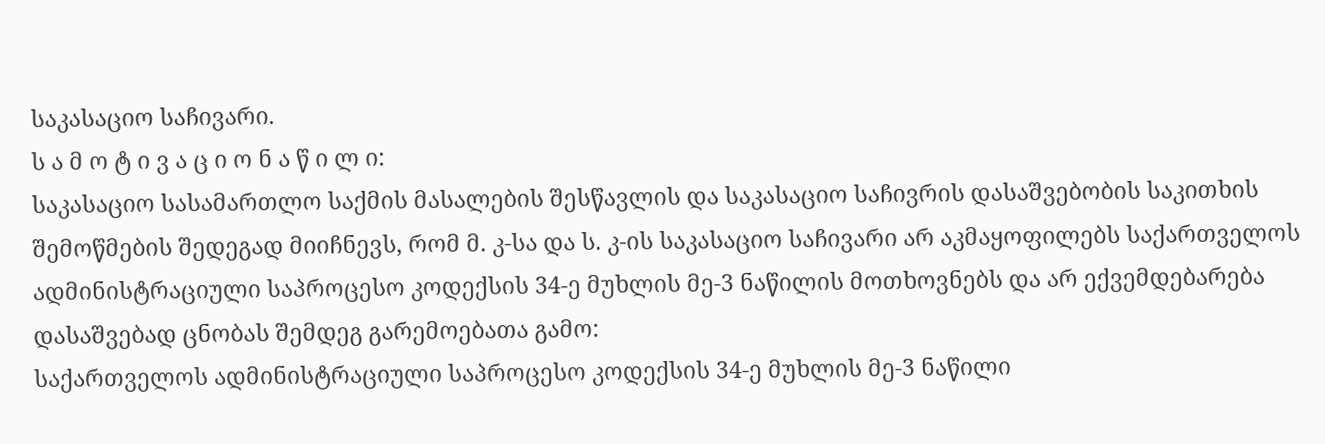საკასაციო საჩივარი.
ს ა მ ო ტ ი ვ ა ც ი ო ნ ა წ ი ლ ი:
საკასაციო სასამართლო საქმის მასალების შესწავლის და საკასაციო საჩივრის დასაშვებობის საკითხის შემოწმების შედეგად მიიჩნევს, რომ მ. კ-სა და ს. კ-ის საკასაციო საჩივარი არ აკმაყოფილებს საქართველოს ადმინისტრაციული საპროცესო კოდექსის 34-ე მუხლის მე-3 ნაწილის მოთხოვნებს და არ ექვემდებარება დასაშვებად ცნობას შემდეგ გარემოებათა გამო:
საქართველოს ადმინისტრაციული საპროცესო კოდექსის 34-ე მუხლის მე-3 ნაწილი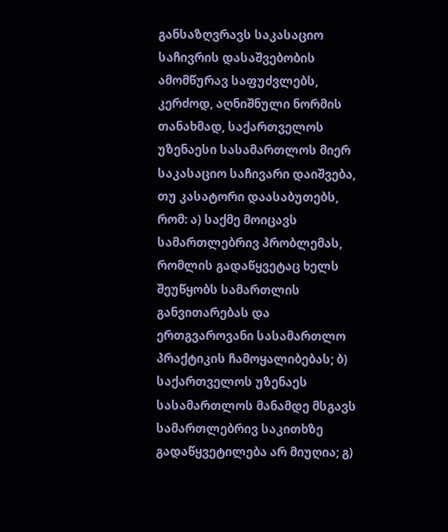განსაზღვრავს საკასაციო საჩივრის დასაშვებობის ამომწურავ საფუძვლებს, კერძოდ, აღნიშნული ნორმის თანახმად, საქართველოს უზენაესი სასამართლოს მიერ საკასაციო საჩივარი დაიშვება, თუ კასატორი დაასაბუთებს, რომ: ა) საქმე მოიცავს სამართლებრივ პრობლემას, რომლის გადაწყვეტაც ხელს შეუწყობს სამართლის განვითარებას და ერთგვაროვანი სასამართლო პრაქტიკის ჩამოყალიბებას; ბ) საქართველოს უზენაეს სასამართლოს მანამდე მსგავს სამართლებრივ საკითხზე გადაწყვეტილება არ მიუღია; გ)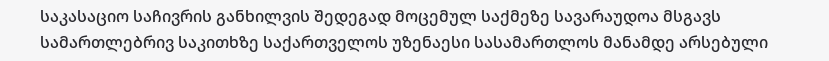საკასაციო საჩივრის განხილვის შედეგად მოცემულ საქმეზე სავარაუდოა მსგავს სამართლებრივ საკითხზე საქართველოს უზენაესი სასამართლოს მანამდე არსებული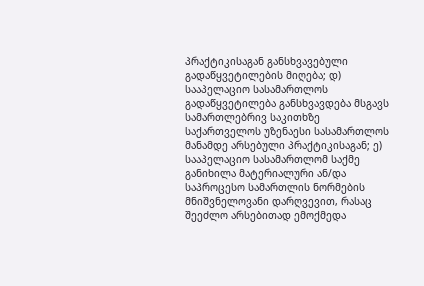პრაქტიკისაგან განსხვავებული გადაწყვეტილების მიღება; დ) სააპელაციო სასამართლოს გადაწყვეტილება განსხვავდება მსგავს სამართლებრივ საკითხზე საქართველოს უზენაესი სასამართლოს მანამდე არსებული პრაქტიკისაგან; ე) სააპელაციო სასამართლომ საქმე განიხილა მატერიალური ან/და საპროცესო სამართლის ნორმების მნიშვნელოვანი დარღვევით, რასაც შეეძლო არსებითად ემოქმედა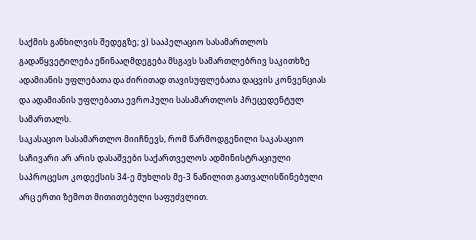საქმის განხილვის შედეგზე; ვ) სააპელაციო სასამართლოს გადაწყვეტილება ეწინააღმდეგება მსგავს სამართლებრივ საკითხზე ადამიანის უფლებათა და ძირითად თავისუფლებათა დაცვის კონვენციას და ადამიანის უფლებათა ევროპული სასამართლოს პრეცედენტულ სამართალს.
საკასაციო სასამართლო მიიჩნევს, რომ წარმოდგენილი საკასაციო საჩივარი არ არის დასაშვები საქართველოს ადმინისტრაციული საპროცესო კოდექსის 34-ე მუხლის მე-3 ნაწილით გათვალისწინებული არც ერთი ზემოთ მითითებული საფუძვლით.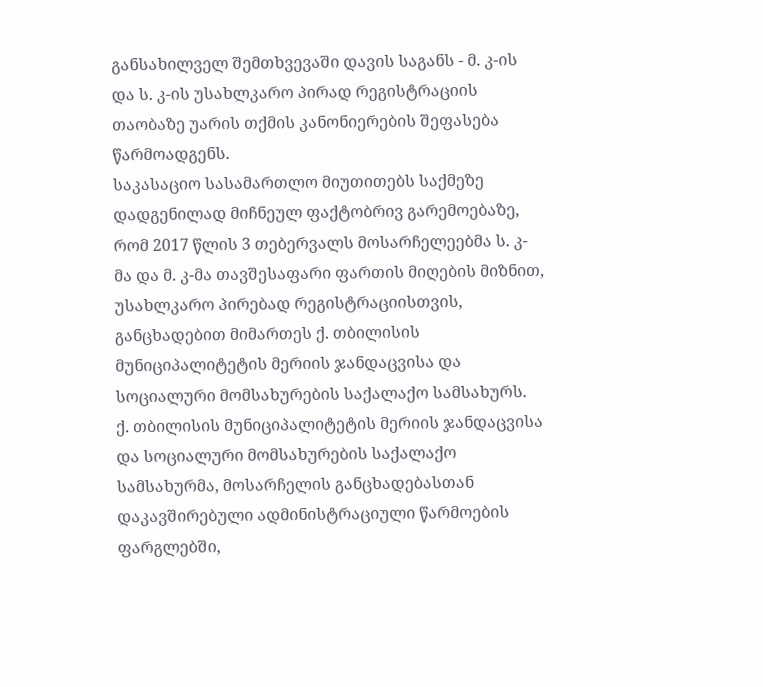განსახილველ შემთხვევაში დავის საგანს - მ. კ-ის და ს. კ-ის უსახლკარო პირად რეგისტრაციის თაობაზე უარის თქმის კანონიერების შეფასება წარმოადგენს.
საკასაციო სასამართლო მიუთითებს საქმეზე დადგენილად მიჩნეულ ფაქტობრივ გარემოებაზე, რომ 2017 წლის 3 თებერვალს მოსარჩელეებმა ს. კ-მა და მ. კ-მა თავშესაფარი ფართის მიღების მიზნით, უსახლკარო პირებად რეგისტრაციისთვის, განცხადებით მიმართეს ქ. თბილისის მუნიციპალიტეტის მერიის ჯანდაცვისა და სოციალური მომსახურების საქალაქო სამსახურს.
ქ. თბილისის მუნიციპალიტეტის მერიის ჯანდაცვისა და სოციალური მომსახურების საქალაქო სამსახურმა, მოსარჩელის განცხადებასთან დაკავშირებული ადმინისტრაციული წარმოების ფარგლებში,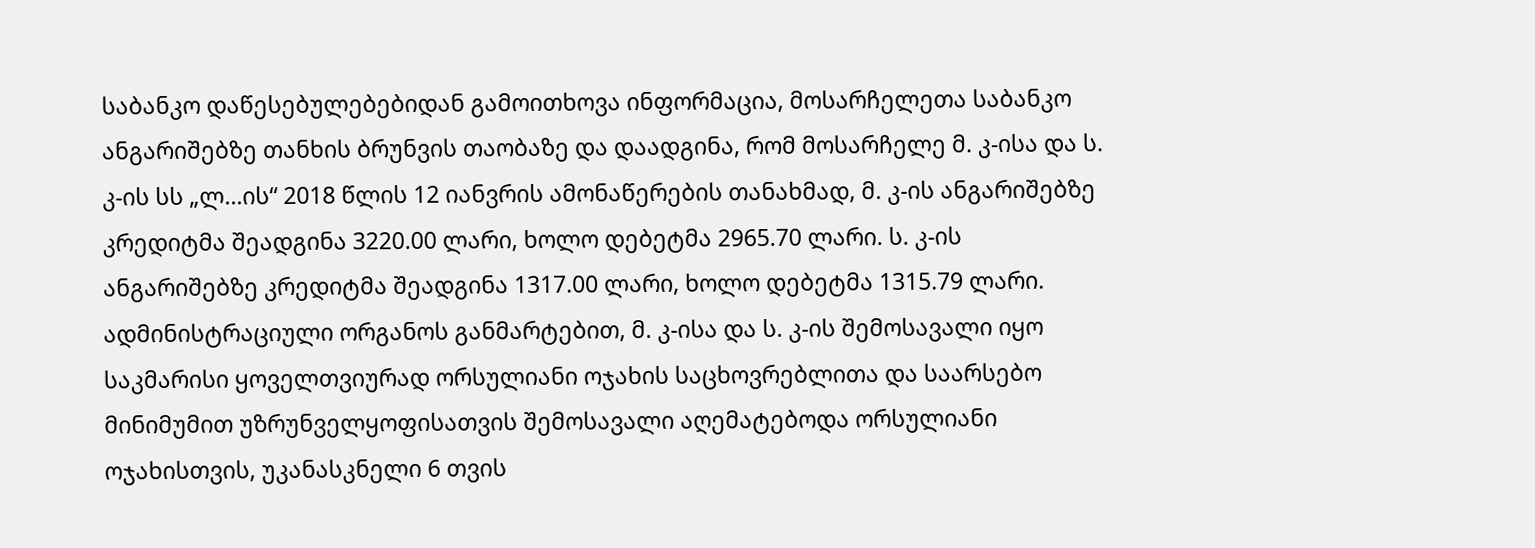საბანკო დაწესებულებებიდან გამოითხოვა ინფორმაცია, მოსარჩელეთა საბანკო ანგარიშებზე თანხის ბრუნვის თაობაზე და დაადგინა, რომ მოსარჩელე მ. კ-ისა და ს. კ-ის სს „ლ...ის“ 2018 წლის 12 იანვრის ამონაწერების თანახმად, მ. კ-ის ანგარიშებზე კრედიტმა შეადგინა 3220.00 ლარი, ხოლო დებეტმა 2965.70 ლარი. ს. კ-ის ანგარიშებზე კრედიტმა შეადგინა 1317.00 ლარი, ხოლო დებეტმა 1315.79 ლარი. ადმინისტრაციული ორგანოს განმარტებით, მ. კ-ისა და ს. კ-ის შემოსავალი იყო საკმარისი ყოველთვიურად ორსულიანი ოჯახის საცხოვრებლითა და საარსებო მინიმუმით უზრუნველყოფისათვის შემოსავალი აღემატებოდა ორსულიანი ოჯახისთვის, უკანასკნელი 6 თვის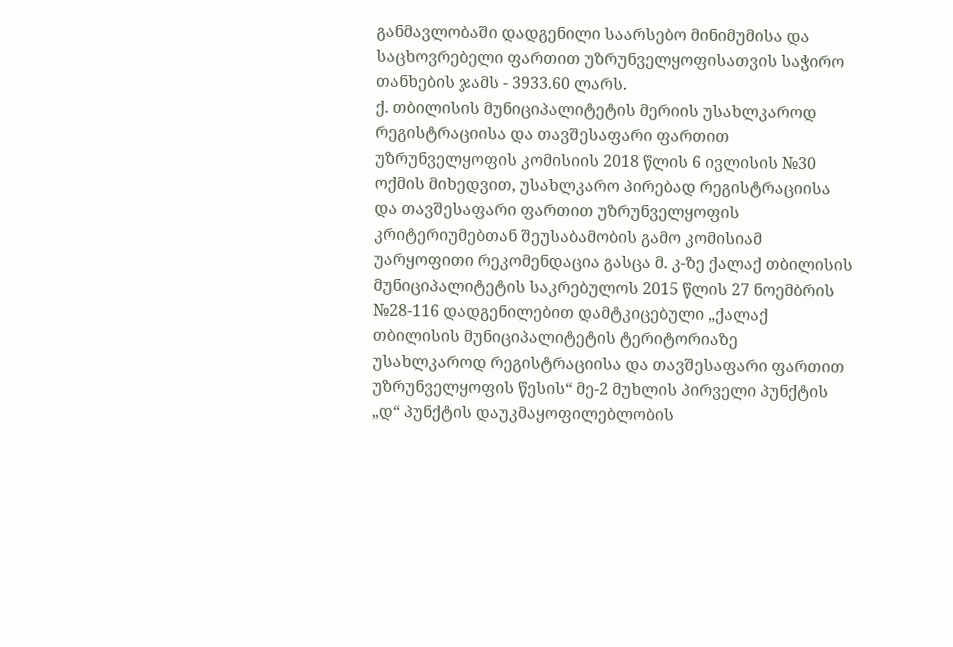განმავლობაში დადგენილი საარსებო მინიმუმისა და საცხოვრებელი ფართით უზრუნველყოფისათვის საჭირო თანხების ჯამს - 3933.60 ლარს.
ქ. თბილისის მუნიციპალიტეტის მერიის უსახლკაროდ რეგისტრაციისა და თავშესაფარი ფართით უზრუნველყოფის კომისიის 2018 წლის 6 ივლისის №30 ოქმის მიხედვით, უსახლკარო პირებად რეგისტრაციისა და თავშესაფარი ფართით უზრუნველყოფის კრიტერიუმებთან შეუსაბამობის გამო კომისიამ უარყოფითი რეკომენდაცია გასცა მ. კ-ზე ქალაქ თბილისის მუნიციპალიტეტის საკრებულოს 2015 წლის 27 ნოემბრის №28-116 დადგენილებით დამტკიცებული „ქალაქ თბილისის მუნიციპალიტეტის ტერიტორიაზე უსახლკაროდ რეგისტრაციისა და თავშესაფარი ფართით უზრუნველყოფის წესის“ მე-2 მუხლის პირველი პუნქტის „დ“ პუნქტის დაუკმაყოფილებლობის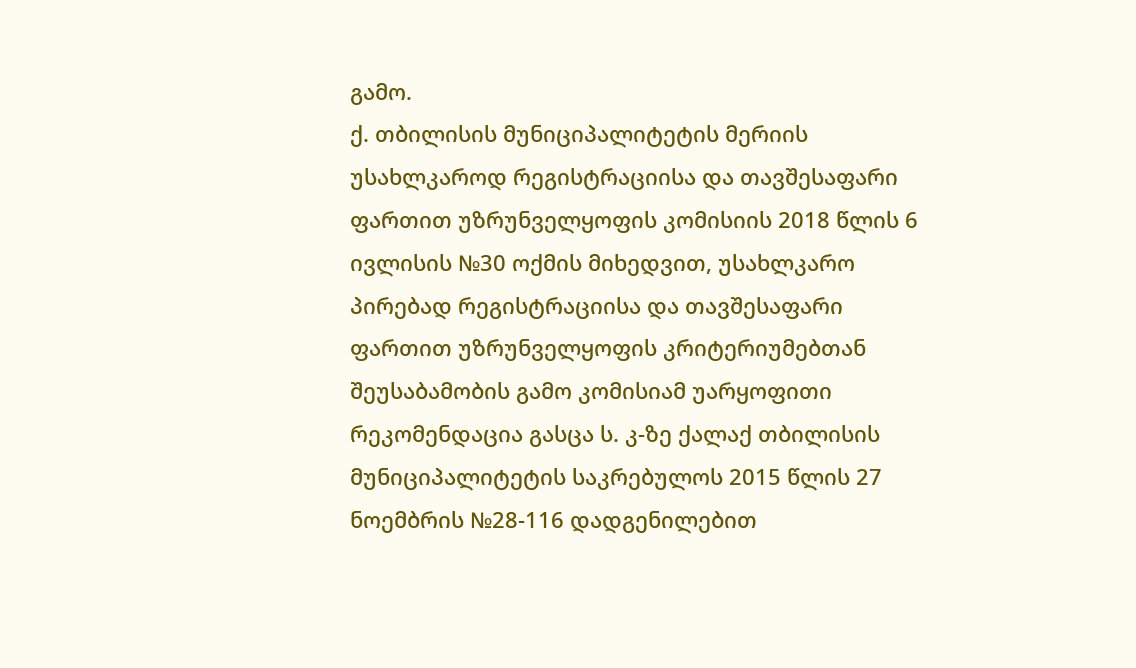გამო.
ქ. თბილისის მუნიციპალიტეტის მერიის უსახლკაროდ რეგისტრაციისა და თავშესაფარი ფართით უზრუნველყოფის კომისიის 2018 წლის 6 ივლისის №30 ოქმის მიხედვით, უსახლკარო პირებად რეგისტრაციისა და თავშესაფარი ფართით უზრუნველყოფის კრიტერიუმებთან შეუსაბამობის გამო კომისიამ უარყოფითი რეკომენდაცია გასცა ს. კ-ზე ქალაქ თბილისის მუნიციპალიტეტის საკრებულოს 2015 წლის 27 ნოემბრის №28-116 დადგენილებით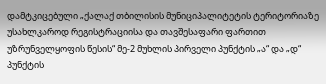დამტკიცებული „ქალაქ თბილისის მუნიციპალიტეტის ტერიტორიაზე უსახლკაროდ რეგისტრაციისა და თავშესაფარი ფართით უზრუნველყოფის წესის“ მე-2 მუხლის პირველი პუნქტის „ა“ და „დ“ პუნქტის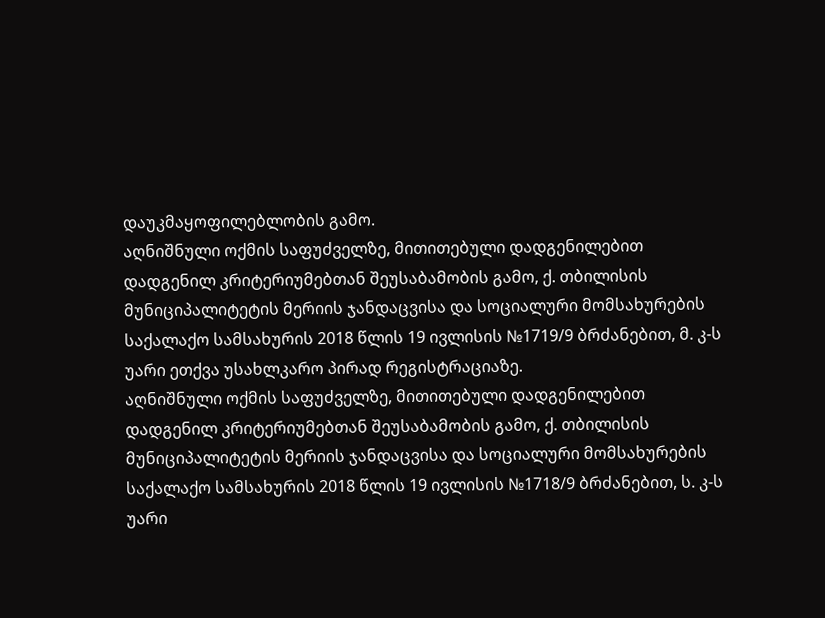დაუკმაყოფილებლობის გამო.
აღნიშნული ოქმის საფუძველზე, მითითებული დადგენილებით დადგენილ კრიტერიუმებთან შეუსაბამობის გამო, ქ. თბილისის მუნიციპალიტეტის მერიის ჯანდაცვისა და სოციალური მომსახურების საქალაქო სამსახურის 2018 წლის 19 ივლისის №1719/9 ბრძანებით, მ. კ-ს უარი ეთქვა უსახლკარო პირად რეგისტრაციაზე.
აღნიშნული ოქმის საფუძველზე, მითითებული დადგენილებით დადგენილ კრიტერიუმებთან შეუსაბამობის გამო, ქ. თბილისის მუნიციპალიტეტის მერიის ჯანდაცვისა და სოციალური მომსახურების საქალაქო სამსახურის 2018 წლის 19 ივლისის №1718/9 ბრძანებით, ს. კ-ს უარი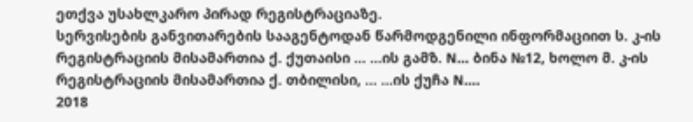ეთქვა უსახლკარო პირად რეგისტრაციაზე.
სერვისების განვითარების სააგენტოდან წარმოდგენილი ინფორმაციით ს. კ-ის რეგისტრაციის მისამართია ქ. ქუთაისი ... ...ის გამზ. N... ბინა №12, ხოლო მ. კ-ის რეგისტრაციის მისამართია ქ. თბილისი, ... ...ის ქუჩა N....
2018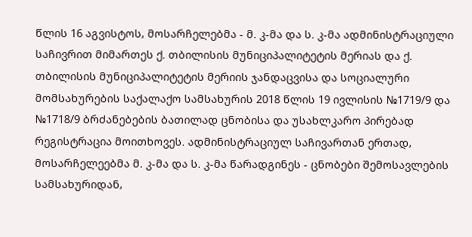წლის 16 აგვისტოს, მოსარჩელებმა - მ. კ-მა და ს. კ-მა ადმინისტრაციული საჩივრით მიმართეს ქ. თბილისის მუნიციპალიტეტის მერიას და ქ. თბილისის მუნიციპალიტეტის მერიის ჯანდაცვისა და სოციალური მომსახურების საქალაქო სამსახურის 2018 წლის 19 ივლისის №1719/9 და №1718/9 ბრძანებების ბათილად ცნობისა და უსახლკარო პირებად რეგისტრაცია მოითხოვეს. ადმინისტრაციულ საჩივართან ერთად, მოსარჩელეებმა მ. კ-მა და ს. კ-მა წარადგინეს - ცნობები შემოსავლების სამსახურიდან,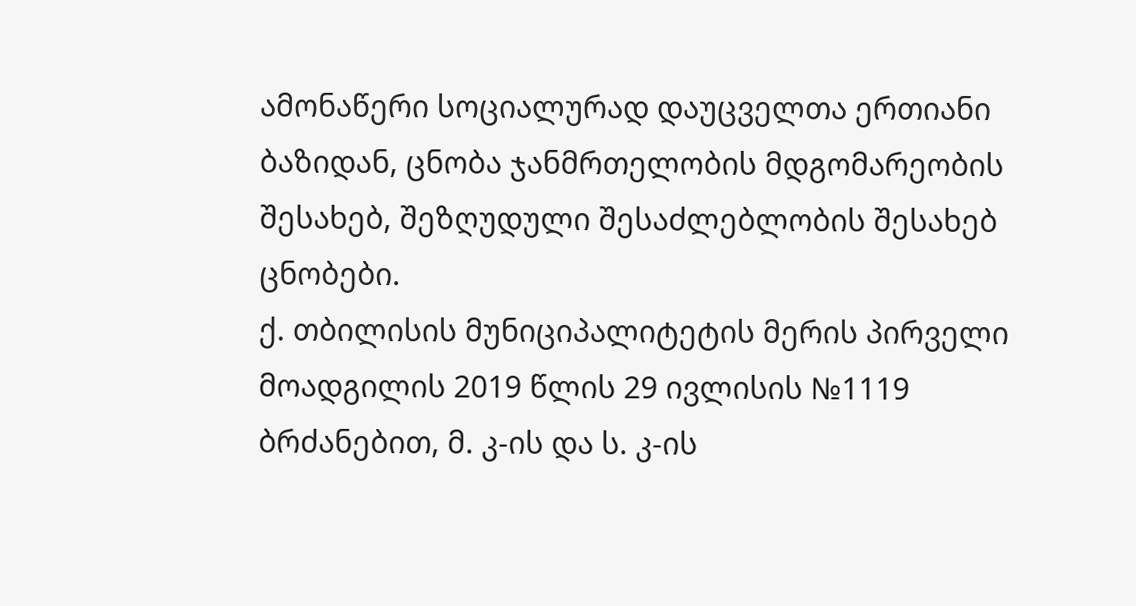ამონაწერი სოციალურად დაუცველთა ერთიანი ბაზიდან, ცნობა ჯანმრთელობის მდგომარეობის შესახებ, შეზღუდული შესაძლებლობის შესახებ ცნობები.
ქ. თბილისის მუნიციპალიტეტის მერის პირველი მოადგილის 2019 წლის 29 ივლისის №1119 ბრძანებით, მ. კ-ის და ს. კ-ის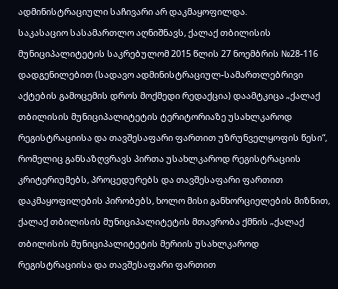ადმინისტრაციული საჩივარი არ დაკმაყოფილდა.
საკასაციო სასამართლო აღნიშნავს, ქალაქ თბილისის მუნიციპალიტეტის საკრებულომ 2015 წლის 27 ნოემბრის №28-116 დადგენილებით (სადავო ადმინისტრაციულ-სამართლებრივი აქტების გამოცემის დროს მოქმედი რედაქცია) დაამტკიცა „ქალაქ თბილისის მუნიციპალიტეტის ტერიტორიაზე უსახლკაროდ რეგისტრაციისა და თავშესაფარი ფართით უზრუნველყოფის წესი“, რომელიც განსაზღვრავს პირთა უსახლკაროდ რეგისტრაციის კრიტერიუმებს, პროცედურებს და თავშესაფარი ფართით დაკმაყოფილების პირობებს, ხოლო მისი განხორციელების მიზნით, ქალაქ თბილისის მუნიციპალიტეტის მთავრობა ქმნის „ქალაქ თბილისის მუნიციპალიტეტის მერიის უსახლკაროდ რეგისტრაციისა და თავშესაფარი ფართით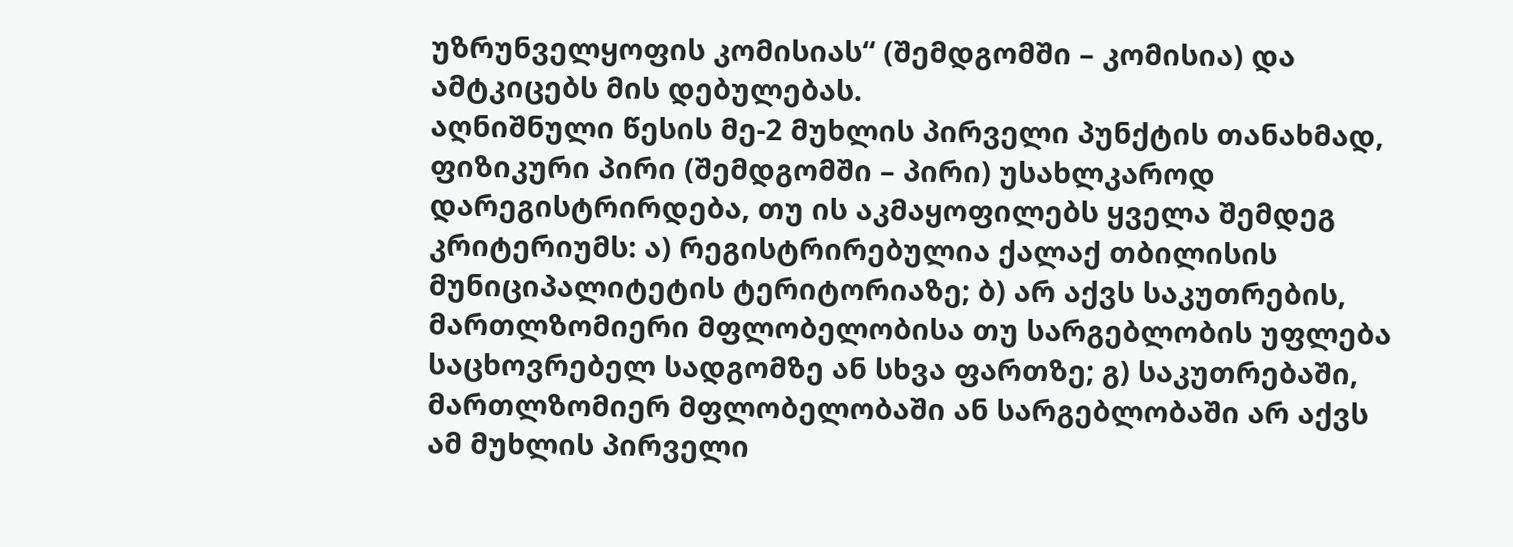უზრუნველყოფის კომისიას“ (შემდგომში – კომისია) და ამტკიცებს მის დებულებას.
აღნიშნული წესის მე-2 მუხლის პირველი პუნქტის თანახმად, ფიზიკური პირი (შემდგომში – პირი) უსახლკაროდ დარეგისტრირდება, თუ ის აკმაყოფილებს ყველა შემდეგ კრიტერიუმს: ა) რეგისტრირებულია ქალაქ თბილისის მუნიციპალიტეტის ტერიტორიაზე; ბ) არ აქვს საკუთრების, მართლზომიერი მფლობელობისა თუ სარგებლობის უფლება საცხოვრებელ სადგომზე ან სხვა ფართზე; გ) საკუთრებაში, მართლზომიერ მფლობელობაში ან სარგებლობაში არ აქვს ამ მუხლის პირველი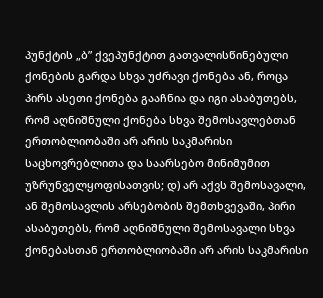პუნქტის „ბ” ქვეპუნქტით გათვალისწინებული ქონების გარდა სხვა უძრავი ქონება ან, როცა პირს ასეთი ქონება გააჩნია და იგი ასაბუთებს, რომ აღნიშნული ქონება სხვა შემოსავლებთან ერთობლიობაში არ არის საკმარისი საცხოვრებლითა და საარსებო მინიმუმით უზრუნველყოფისათვის; დ) არ აქვს შემოსავალი, ან შემოსავლის არსებობის შემთხვევაში, პირი ასაბუთებს, რომ აღნიშნული შემოსავალი სხვა ქონებასთან ერთობლიობაში არ არის საკმარისი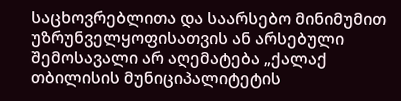საცხოვრებლითა და საარსებო მინიმუმით უზრუნველყოფისათვის ან არსებული შემოსავალი არ აღემატება „ქალაქ თბილისის მუნიციპალიტეტის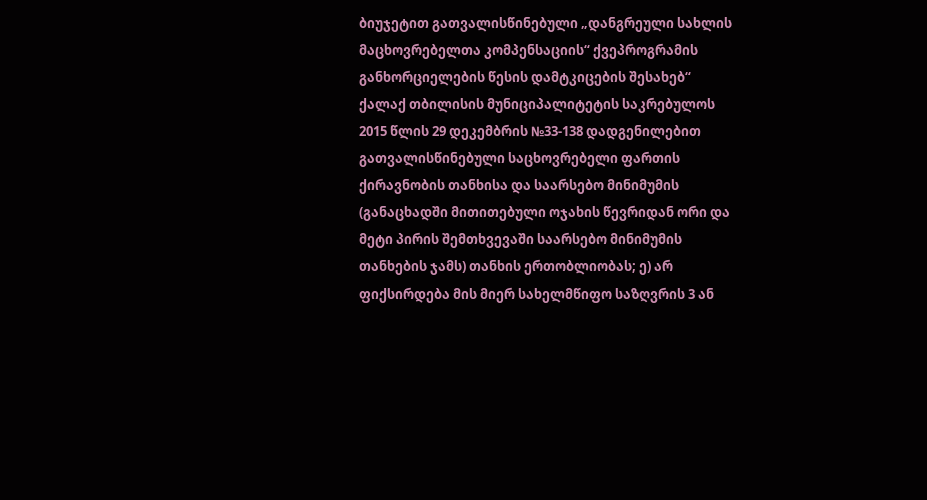ბიუჯეტით გათვალისწინებული „დანგრეული სახლის მაცხოვრებელთა კომპენსაციის“ ქვეპროგრამის განხორციელების წესის დამტკიცების შესახებ“ ქალაქ თბილისის მუნიციპალიტეტის საკრებულოს 2015 წლის 29 დეკემბრის №33-138 დადგენილებით გათვალისწინებული საცხოვრებელი ფართის ქირავნობის თანხისა და საარსებო მინიმუმის (განაცხადში მითითებული ოჯახის წევრიდან ორი და მეტი პირის შემთხვევაში საარსებო მინიმუმის თანხების ჯამს) თანხის ერთობლიობას; ე) არ ფიქსირდება მის მიერ სახელმწიფო საზღვრის 3 ან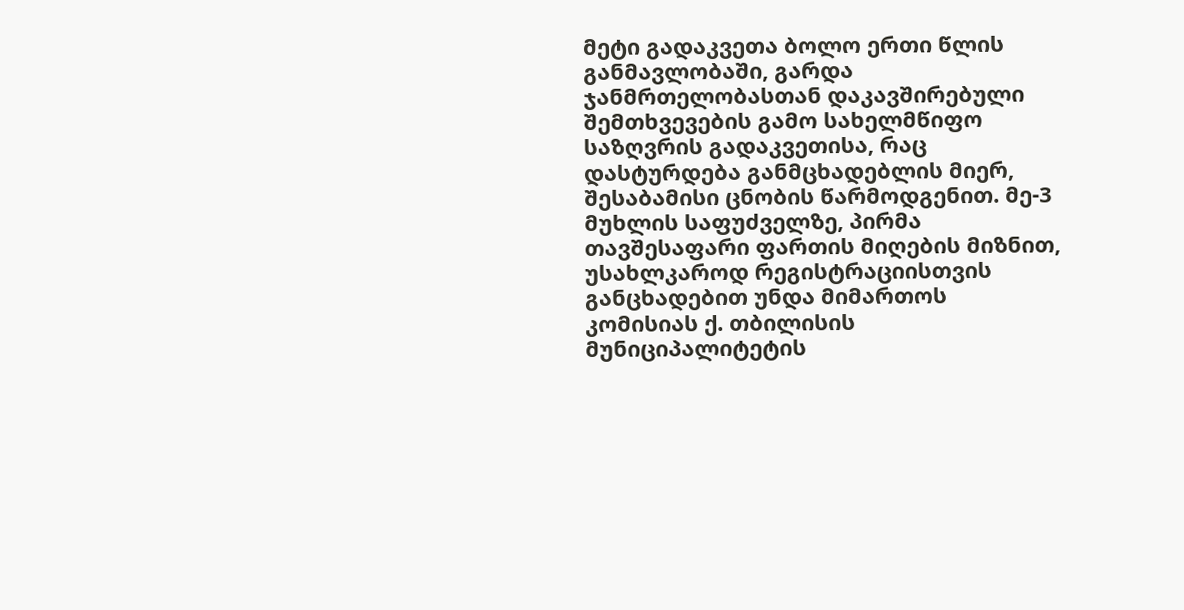მეტი გადაკვეთა ბოლო ერთი წლის განმავლობაში, გარდა ჯანმრთელობასთან დაკავშირებული შემთხვევების გამო სახელმწიფო საზღვრის გადაკვეთისა, რაც დასტურდება განმცხადებლის მიერ, შესაბამისი ცნობის წარმოდგენით. მე-3 მუხლის საფუძველზე, პირმა თავშესაფარი ფართის მიღების მიზნით, უსახლკაროდ რეგისტრაციისთვის განცხადებით უნდა მიმართოს კომისიას ქ. თბილისის მუნიციპალიტეტის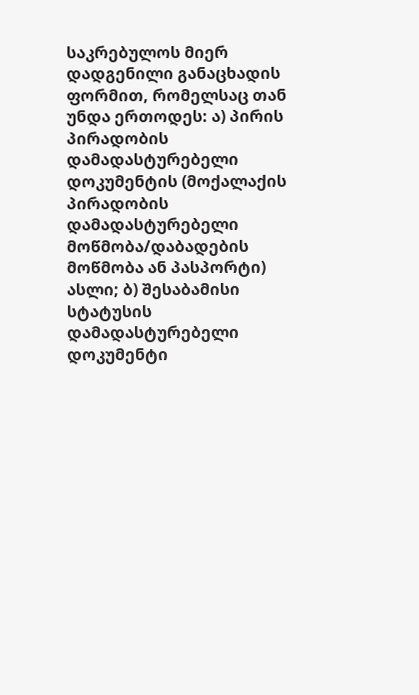საკრებულოს მიერ დადგენილი განაცხადის ფორმით, რომელსაც თან უნდა ერთოდეს: ა) პირის პირადობის დამადასტურებელი დოკუმენტის (მოქალაქის პირადობის დამადასტურებელი მოწმობა/დაბადების მოწმობა ან პასპორტი) ასლი; ბ) შესაბამისი სტატუსის დამადასტურებელი დოკუმენტი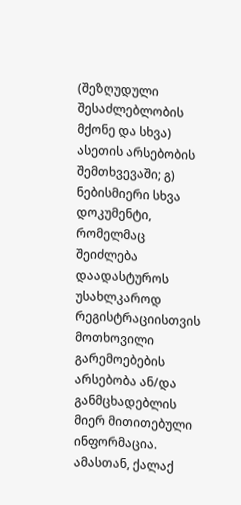(შეზღუდული შესაძლებლობის მქონე და სხვა) ასეთის არსებობის შემთხვევაში; გ) ნებისმიერი სხვა დოკუმენტი, რომელმაც შეიძლება დაადასტუროს უსახლკაროდ რეგისტრაციისთვის მოთხოვილი გარემოებების არსებობა ან/და განმცხადებლის მიერ მითითებული ინფორმაცია. ამასთან, ქალაქ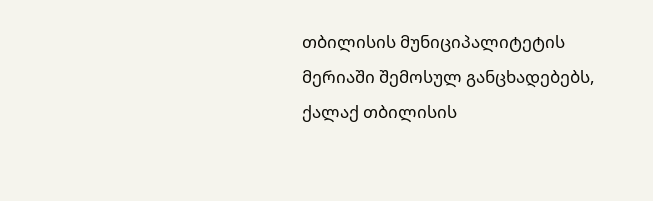თბილისის მუნიციპალიტეტის მერიაში შემოსულ განცხადებებს, ქალაქ თბილისის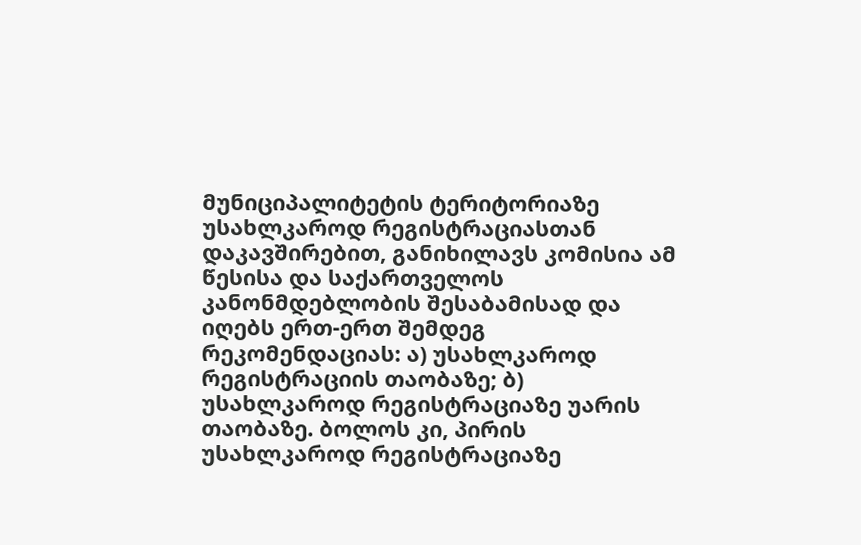მუნიციპალიტეტის ტერიტორიაზე უსახლკაროდ რეგისტრაციასთან დაკავშირებით, განიხილავს კომისია ამ წესისა და საქართველოს კანონმდებლობის შესაბამისად და იღებს ერთ-ერთ შემდეგ რეკომენდაციას: ა) უსახლკაროდ რეგისტრაციის თაობაზე; ბ) უსახლკაროდ რეგისტრაციაზე უარის თაობაზე. ბოლოს კი, პირის უსახლკაროდ რეგისტრაციაზე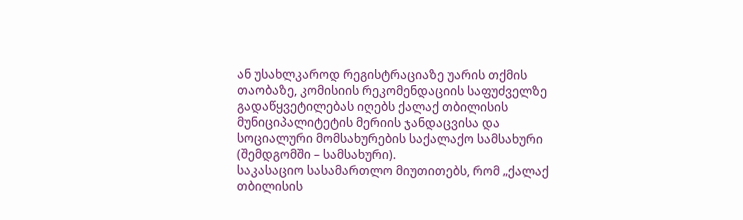ან უსახლკაროდ რეგისტრაციაზე უარის თქმის თაობაზე, კომისიის რეკომენდაციის საფუძველზე გადაწყვეტილებას იღებს ქალაქ თბილისის მუნიციპალიტეტის მერიის ჯანდაცვისა და სოციალური მომსახურების საქალაქო სამსახური (შემდგომში – სამსახური).
საკასაციო სასამართლო მიუთითებს, რომ „ქალაქ თბილისის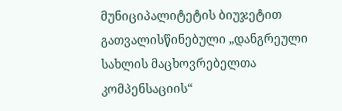მუნიციპალიტეტის ბიუჯეტით გათვალისწინებული „დანგრეული სახლის მაცხოვრებელთა კომპენსაციის“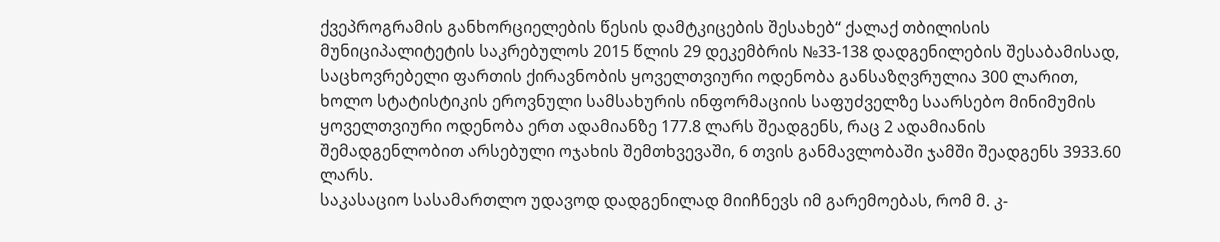ქვეპროგრამის განხორციელების წესის დამტკიცების შესახებ“ ქალაქ თბილისის მუნიციპალიტეტის საკრებულოს 2015 წლის 29 დეკემბრის №33-138 დადგენილების შესაბამისად, საცხოვრებელი ფართის ქირავნობის ყოველთვიური ოდენობა განსაზღვრულია 300 ლარით, ხოლო სტატისტიკის ეროვნული სამსახურის ინფორმაციის საფუძველზე საარსებო მინიმუმის ყოველთვიური ოდენობა ერთ ადამიანზე 177.8 ლარს შეადგენს, რაც 2 ადამიანის შემადგენლობით არსებული ოჯახის შემთხვევაში, 6 თვის განმავლობაში ჯამში შეადგენს 3933.60 ლარს.
საკასაციო სასამართლო უდავოდ დადგენილად მიიჩნევს იმ გარემოებას, რომ მ. კ-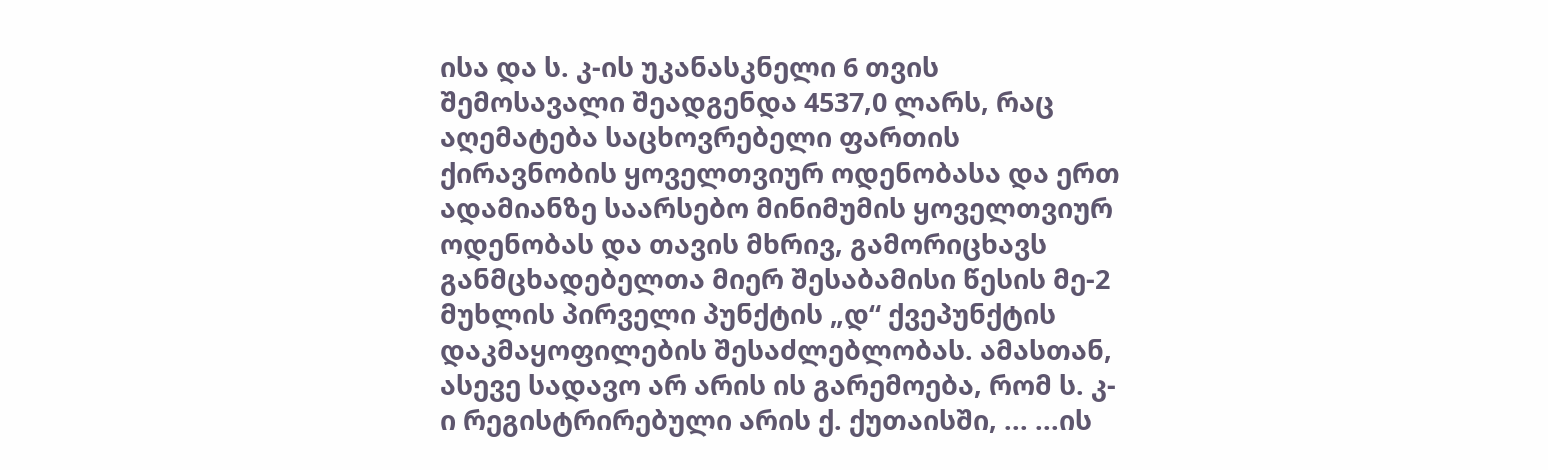ისა და ს. კ-ის უკანასკნელი 6 თვის შემოსავალი შეადგენდა 4537,0 ლარს, რაც აღემატება საცხოვრებელი ფართის ქირავნობის ყოველთვიურ ოდენობასა და ერთ ადამიანზე საარსებო მინიმუმის ყოველთვიურ ოდენობას და თავის მხრივ, გამორიცხავს განმცხადებელთა მიერ შესაბამისი წესის მე-2 მუხლის პირველი პუნქტის „დ“ ქვეპუნქტის დაკმაყოფილების შესაძლებლობას. ამასთან, ასევე სადავო არ არის ის გარემოება, რომ ს. კ-ი რეგისტრირებული არის ქ. ქუთაისში, ... ...ის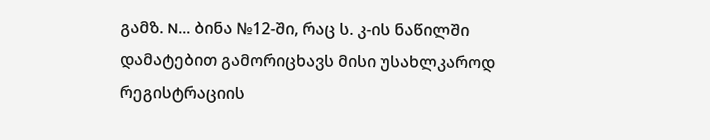გამზ. N... ბინა №12-ში, რაც ს. კ-ის ნაწილში დამატებით გამორიცხავს მისი უსახლკაროდ რეგისტრაციის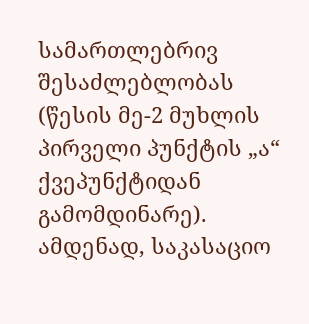სამართლებრივ შესაძლებლობას (წესის მე-2 მუხლის პირველი პუნქტის „ა“ ქვეპუნქტიდან გამომდინარე).
ამდენად, საკასაციო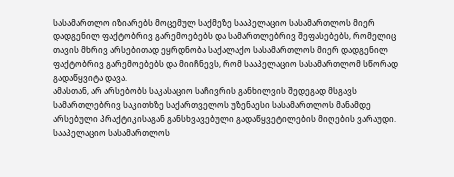სასამართლო იზიარებს მოცემულ საქმეზე სააპელაციო სასამართლოს მიერ დადგენილ ფაქტობრივ გარემოებებს და სამართლებრივ შეფასებებს, რომელიც თავის მხრივ არსებითად ეყრდნობა საქალაქო სასამართლოს მიერ დადგენილ ფაქტობრივ გარემოებებს და მიიჩნევს, რომ სააპელაციო სასამართლომ სწორად გადაწყვიტა დავა.
ამასთან, არ არსებობს საკასაციო საჩივრის განხილვის შედეგად მსგავს სამართლებრივ საკითხზე საქართველოს უზენაესი სასამართლოს მანამდე არსებული პრაქტიკისაგან განსხვავებული გადაწყვეტილების მიღების ვარაუდი. სააპელაციო სასამართლოს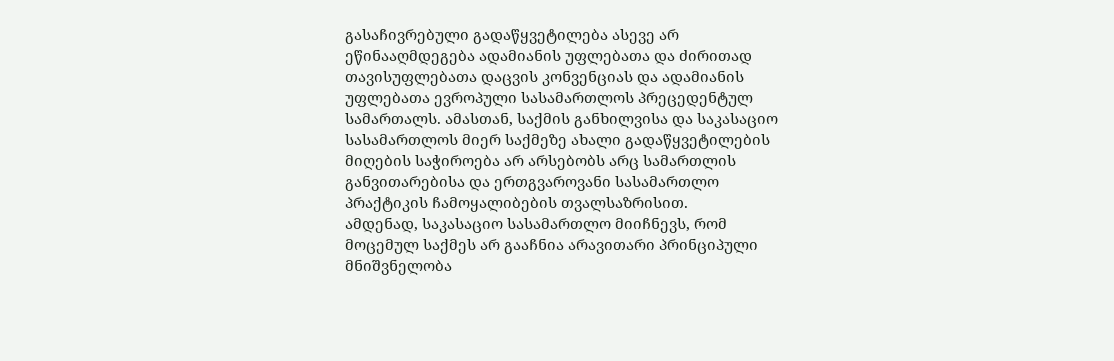გასაჩივრებული გადაწყვეტილება ასევე არ ეწინააღმდეგება ადამიანის უფლებათა და ძირითად თავისუფლებათა დაცვის კონვენციას და ადამიანის უფლებათა ევროპული სასამართლოს პრეცედენტულ სამართალს. ამასთან, საქმის განხილვისა და საკასაციო სასამართლოს მიერ საქმეზე ახალი გადაწყვეტილების მიღების საჭიროება არ არსებობს არც სამართლის განვითარებისა და ერთგვაროვანი სასამართლო პრაქტიკის ჩამოყალიბების თვალსაზრისით.
ამდენად, საკასაციო სასამართლო მიიჩნევს, რომ მოცემულ საქმეს არ გააჩნია არავითარი პრინციპული მნიშვნელობა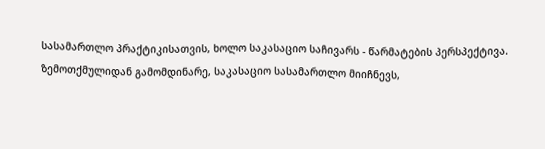სასამართლო პრაქტიკისათვის, ხოლო საკასაციო საჩივარს - წარმატების პერსპექტივა.
ზემოთქმულიდან გამომდინარე, საკასაციო სასამართლო მიიჩნევს,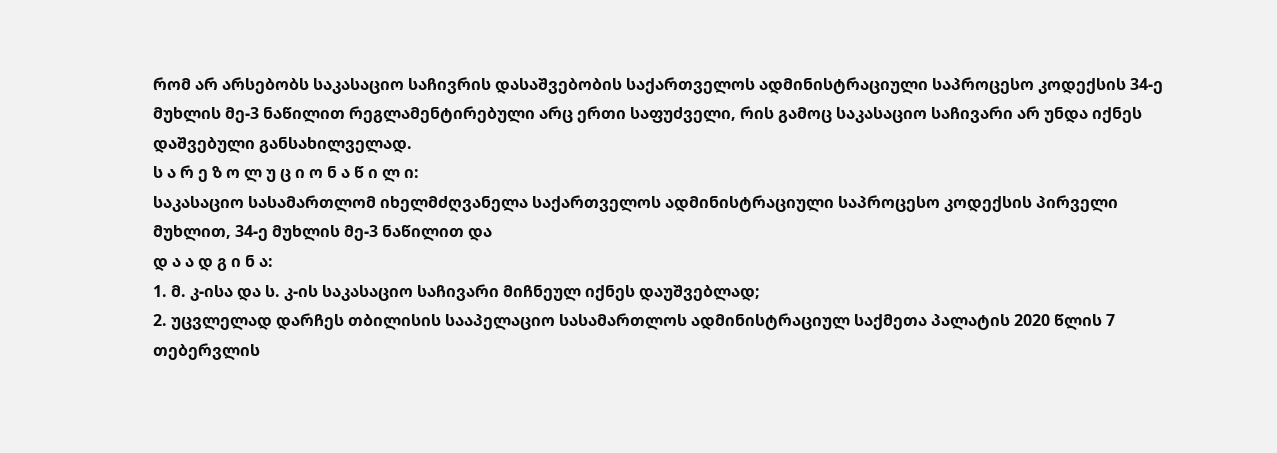რომ არ არსებობს საკასაციო საჩივრის დასაშვებობის საქართველოს ადმინისტრაციული საპროცესო კოდექსის 34-ე მუხლის მე-3 ნაწილით რეგლამენტირებული არც ერთი საფუძველი, რის გამოც საკასაციო საჩივარი არ უნდა იქნეს დაშვებული განსახილველად.
ს ა რ ე ზ ო ლ უ ც ი ო ნ ა წ ი ლ ი:
საკასაციო სასამართლომ იხელმძღვანელა საქართველოს ადმინისტრაციული საპროცესო კოდექსის პირველი მუხლით, 34-ე მუხლის მე-3 ნაწილით და
დ ა ა დ გ ი ნ ა:
1. მ. კ-ისა და ს. კ-ის საკასაციო საჩივარი მიჩნეულ იქნეს დაუშვებლად;
2. უცვლელად დარჩეს თბილისის სააპელაციო სასამართლოს ადმინისტრაციულ საქმეთა პალატის 2020 წლის 7 თებერვლის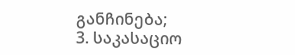განჩინება;
3. საკასაციო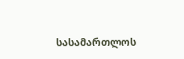სასამართლოს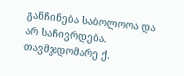განჩინება საბოლოოა და არ საჩივრდება.
თავმჯდომარე ქ.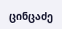ცინცაძე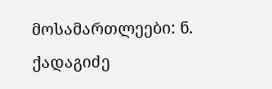მოსამართლეები: ნ. ქადაგიძე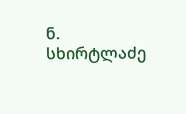ნ. სხირტლაძე